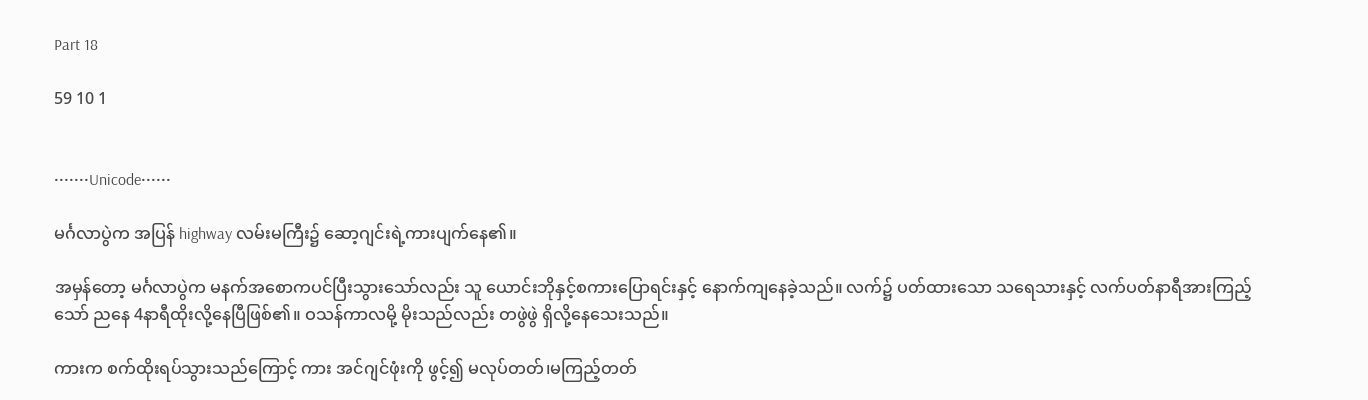Part 18

59 10 1


•••••••Unicode••••••

မင်္ဂလာပွဲက အပြန် highway လမ်းမကြီး၌ ဆော့ဂျင်းရဲ့ကားပျက်နေ၏။

အမှန်တော့ မင်္ဂလာပွဲက မနက်အစောကပင်ပြီးသွားသော်လည်း သူ ယောင်းဘိုနှင့်စကားပြောရင်းနှင့် နောက်ကျနေခဲ့သည်။ လက်၌ ပတ်ထားသော သရေသားနှင့် လက်ပတ်နာရီအားကြည့်သော် ညနေ 4နာရီထိုးလို့နေပြီဖြစ်၏။ ဝသန်ကာလမို့ မိုးသည်လည်း တဖွဲဖွဲ ရှိလို့နေသေးသည်။

ကားက စက်ထိုးရပ်သွားသည်ကြောင့် ကား အင်ဂျင်ဖုံးကို ဖွင့်၍ မလုပ်တတ်၊မကြည့်တတ်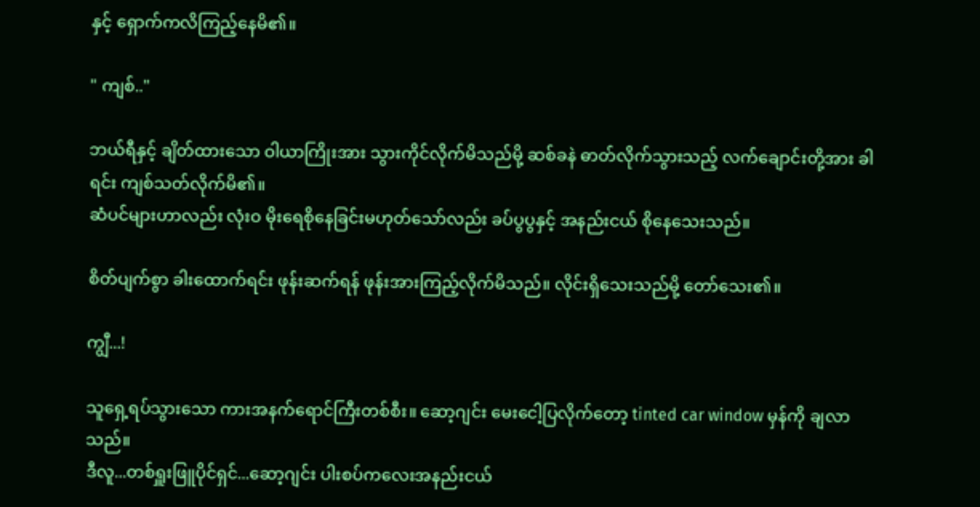နှင့် ရှောက်ကလိကြည့်နေမိ၏။

" ကျစ်.."

ဘယ်ရီနှင့် ချိတ်ထားသော ဝါယာကြိုးအား သွားကိုင်လိုက်မိသည်မို့ ဆစ်ခနဲ ဓာတ်လိုက်သွားသည့် လက်ချောင်းတို့အား ခါရင်း ကျစ်သတ်လိုက်မိ၏။
ဆံပင်များဟာလည်း လုံးဝ မိုးရေစိုနေခြင်းမဟုတ်သော်လည်း ခပ်ပွပွနှင့် အနည်းငယ် စိုနေသေးသည်။

စိတ်ပျက်စွာ ခါးထောက်ရင်း ဖုန်းဆက်ရန် ဖုန်းအားကြည့်လိုက်မိသည်။ လိုင်းရှိသေးသည်မို့ တော်သေး၏။

ကျွီ...!

သူရှေ့ရပ်သွားသော ကားအနက်ရောင်ကြီးတစ်စီး။ ဆော့ဂျင်း မေးငေါ့ပြလိုက်တော့ tinted car window မှန်ကို ချလာသည်။
ဒီလူ...တစ်ရှူးဖြူပိုင်ရှင်...ဆော့ဂျင်း ပါးစပ်ကလေးအနည်းငယ်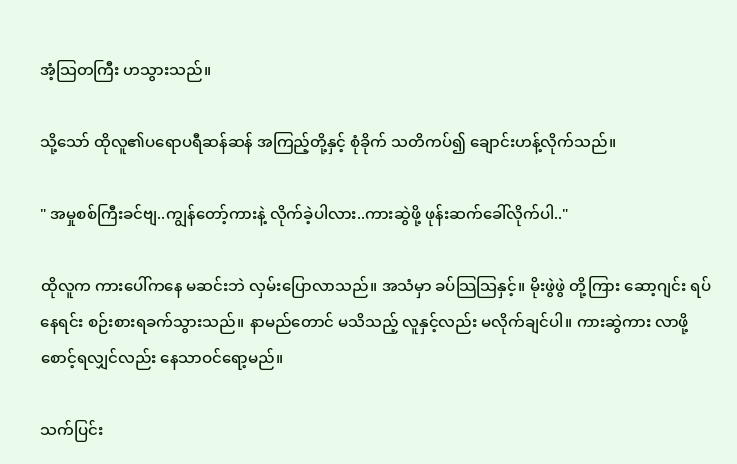အံ့သြတကြီး ဟသွားသည်။

သို့သော် ထိုလူ၏ပရောပရီဆန်ဆန် အကြည့်တို့နှင့် စုံခိုက် သတိကပ်၍ ချောင်းဟန့်လိုက်သည်။

" အမှုစစ်ကြီးခင်ဗျ..ကျွန်တော့်ကားနဲ့ လိုက်ခဲ့ပါလား..ကားဆွဲဖို့ ဖုန်းဆက်ခေါ်လိုက်ပါ.."

ထိုလူက ကားပေါ်ကနေ မဆင်းဘဲ လှမ်းပြောလာသည်။ အသံမှာ ခပ်သြသြနှင့်။ မိုးဖွဲဖွဲ တို့ကြား ဆော့ဂျင်း ရပ်နေရင်း စဉ်းစားရခက်သွားသည်။ နာမည်တောင် မသိသည့် လူနှင့်လည်း မလိုက်ချင်ပါ။ ကားဆွဲကား လာဖို့စောင့်ရလျှင်လည်း နေသာဝင်ရော့မည်။

သက်ပြင်း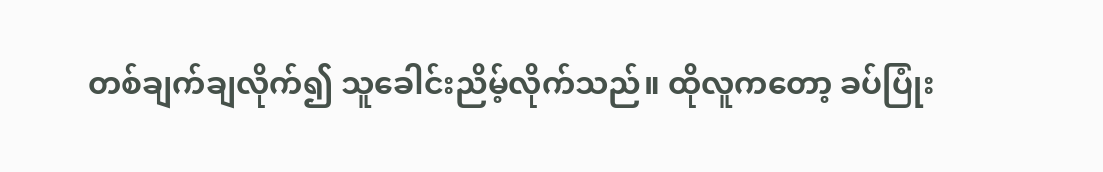တစ်ချက်ချလိုက်၍ သူခေါင်းညိမ့်လိုက်သည်။ ထိုလူကတော့ ခပ်ပြုံး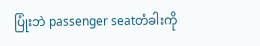ပြုံးဘဲ passenger seatတံခါးကို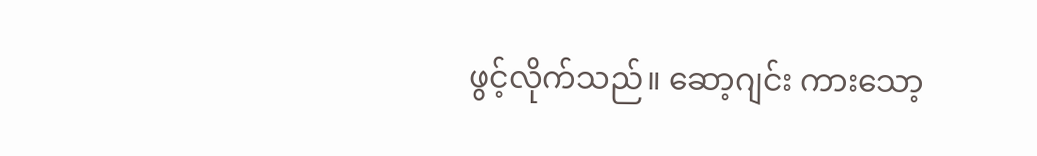ဖွင့်လိုက်သည်။ ဆော့ဂျင်း ကားသော့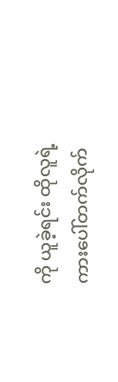ကို ယူခဲ့ရင်း ထိုလူရဲ့ ကားပေါ်တက်လိုက်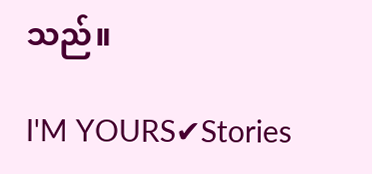သည်။

I'M YOURS✔Stories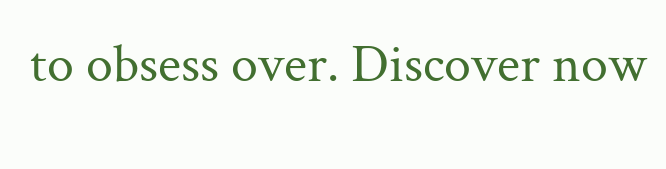to obsess over. Discover now